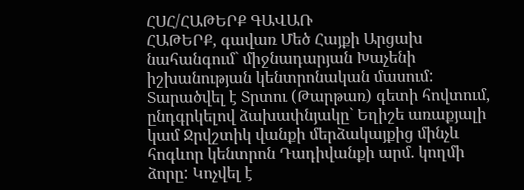ՀՍՀ/ՀԱԹԵՐՔ ԳԱՎԱՌ
ՀԱԹԵՐՔ, գավառ Մեծ Հայքի Արցախ նահանգում` միջնադարյան Խաչենի իշխանության կենտրոնական մասում: Տարածվել է Տրտու (Թարթառ) գետի հովտում, ընդգրկելով ձախափնյակը` Եղիշե առաքյալի կամ Ջրվշտիկ վանքի մերձակայքից մինչև հոգևոր կենտրոն Դադիվանքի արմ. կողմի ձորը: Կոչվել է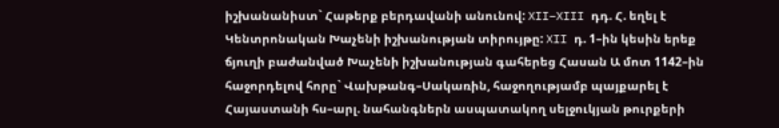իշխանանիստ` Հաթերք բերդավանի անունով: XII–XIII դդ. Հ. եղել է Կենտրոնական Խաչենի իշխանության տիրույթը: XII դ. 1–ին կեսին երեք ճյուղի բաժանված Խաչենի իշխանության գահերեց Հասան Ա մոտ 1142–ին հաջորդելով հորը` Վախթանգ–Սակառին, հաջողությամբ պայքարել է Հայաստանի հս–արլ. նահանգներն ասպատակող սելջուկյան թուրքերի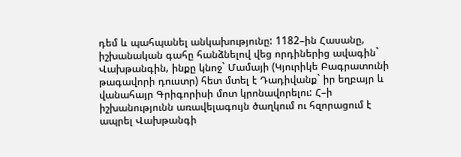դեմ և պահպանել անկախությունը: 1182–ին Հասանը, իշխանական գահը հանձնելով վեց որդիներից ավագին` Վախթանգին, ինքը կնոջ` Մամայի (Կյուրիկե Բագրատունի թագավորի դուստր) հետ մտել է Դադիվանք` իր եղբայր և վանահայր Գրիգորիսի մոտ կրոնավորելու: Հ–ի իշխանությունն առավելագույն ծաղկում ու հզորացում է ապրել Վախթանգի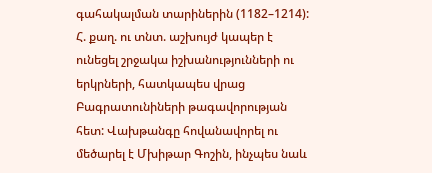գահակալման տարիներին (1182–1214): Հ. քաղ. ու տնտ. աշխույժ կապեր է ունեցել շրջակա իշխանությունների ու երկրների, հատկապես վրաց Բագրատունիների թագավորության հետ: Վախթանգը հովանավորել ու մեծարել է Մխիթար Գոշին, ինչպես նաև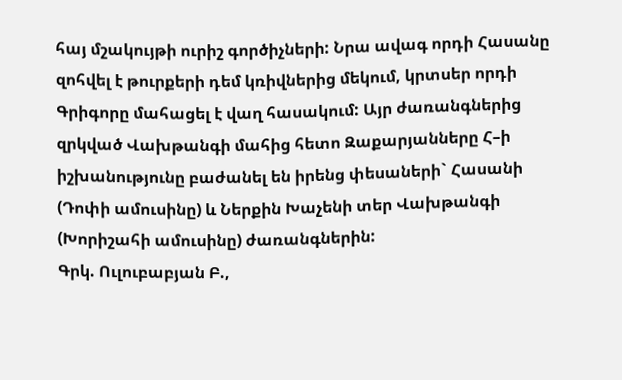հայ մշակույթի ուրիշ գործիչների: Նրա ավագ որդի Հասանը զոհվել է թուրքերի դեմ կռիվներից մեկում, կրտսեր որդի Գրիգորը մահացել է վաղ հասակում: Այր ժառանգներից զրկված Վախթանգի մահից հետո Զաքարյանները Հ–ի իշխանությունը բաժանել են իրենց փեսաների` Հասանի (Դոփի ամուսինը) և Ներքին Խաչենի տեր Վախթանգի (Խորիշահի ամուսինը) ժառանգներին:
Գրկ. Ուլուբաբյան Բ.,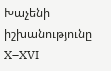Խաչենի իշխանությունը X–XVI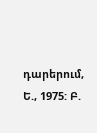դարերում, Ե., 1975: Բ.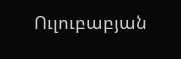Ուլուբաբյան